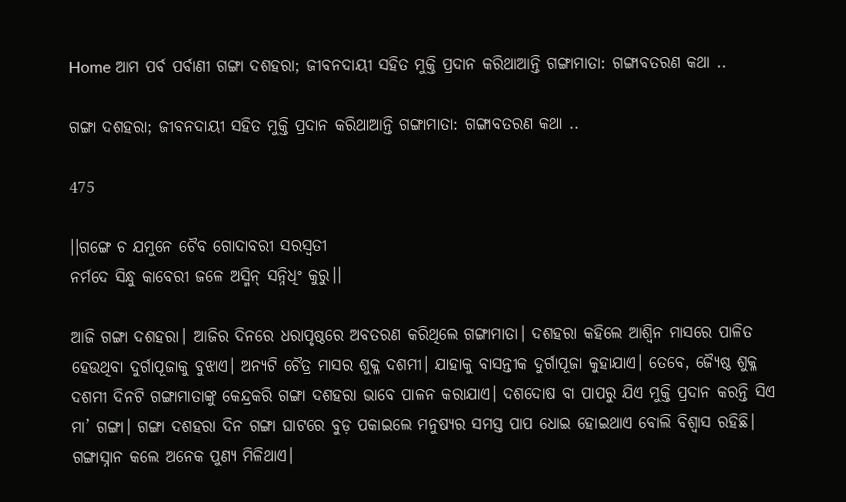Home ଆମ ପର୍ବ ପର୍ବାଣୀ ଗଙ୍ଗା ଦଶହରା; ଜୀବନଦାୟୀ ସହିତ ମୁକ୍ତି ପ୍ରଦାନ କରିଥାଆନ୍ତି ଗଙ୍ଗାମାତା: ଗଙ୍ଗାବତରଣ କଥା ..

ଗଙ୍ଗା ଦଶହରା; ଜୀବନଦାୟୀ ସହିତ ମୁକ୍ତି ପ୍ରଦାନ କରିଥାଆନ୍ତି ଗଙ୍ଗାମାତା: ଗଙ୍ଗାବତରଣ କଥା ..

475

।।ଗଙ୍ଗେ ଚ ଯମୁନେ ଚୈବ ଗୋଦାବରୀ ସରସ୍ୱତୀ
ନର୍ମଦେ ସିନ୍ଧୁ କାବେରୀ ଜଳେ ଅସ୍ମିନ୍‌ ସନ୍ନିଧିଂ କୁରୁ।।

ଆଜି ଗଙ୍ଗା ଦଶହରା। ଆଜିର ଦିନରେ ଧରାପୃଷ୍ଠରେ ଅବତରଣ କରିଥିଲେ ଗଙ୍ଗାମାତା। ଦଶହରା କହିଲେ ଆଶ୍ୱିନ ମାସରେ ପାଳିତ ହେଉଥିବା ଦୁର୍ଗାପୂଜାକୁ ବୁଝାଏ। ଅନ୍ୟଟି ଚୈତ୍ର ମାସର ଶୁକ୍ଳ ଦଶମୀ। ଯାହାକୁ ବାସନ୍ତୀକ ଦୁର୍ଗାପୂଜା କୁହାଯାଏ। ତେବେ, ଜ୍ୟୈଷ୍ଠ ଶୁକ୍ଳ ଦଶମୀ ଦିନଟି ଗଙ୍ଗାମାତାଙ୍କୁ କେନ୍ଦ୍ରକରି ଗଙ୍ଗା ଦଶହରା ଭାବେ ପାଳନ କରାଯାଏ। ଦଶଦୋଷ ବା ପାପରୁ ଯିଏ ମୁକ୍ତି ପ୍ରଦାନ କରନ୍ତି ସିଏ ମା’ ଗଙ୍ଗା। ଗଙ୍ଗା ଦଶହରା ଦିନ ଗଙ୍ଗା ଘାଟରେ ବୁଡ଼ ପକାଇଲେ ମନୁଷ୍ୟର ସମସ୍ତ ପାପ ଧୋଇ ହୋଇଥାଏ ବୋଲି ବିଶ୍ୱାସ ରହିଛି। ଗଙ୍ଗାସ୍ନାନ କଲେ ଅନେକ ପୁଣ୍ୟ ମିଳିଥାଏ।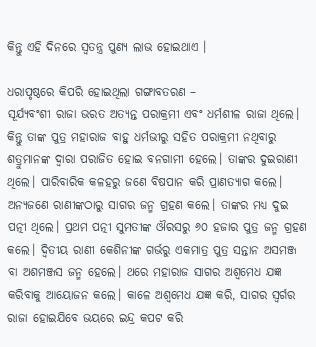କିନ୍ତୁ ଏହି ଦିନରେ ସ୍ୱତନ୍ତ୍ର ପୁଣ୍ୟ ଲାଭ ହୋଇଥାଏ ।

ଧରାପୃଷ୍ଠରେ କିପରି ହୋଇଥିଲା ଗଙ୍ଗାବତରଣ –
ସୂର୍ଯ୍ୟବଂଶୀ ରାଜା ଭରତ ଅତ୍ୟନ୍ତ ପରାକ୍ରମୀ ଏବଂ ଧର୍ମଶୀଳ ରାଜା ଥିଲେ। କିନ୍ତୁ ତାଙ୍କ ପୁତ୍ର ମହାରାଜ ବାହୁ ଧର୍ମଭୀରୁ ସହିତ ପରାକ୍ରମୀ ନଥିବାରୁ ଶତ୍ରୁମାନଙ୍କ ଦ୍ୱାରା ପରାଜିତ ହୋଇ ବନଗାମୀ ହେଲେ। ତାଙ୍କର ଦୁଇରାଣୀ ଥିଲେ। ପାରିବାରିକ କଳହରୁ ଜଣେ ବିଷପାନ କରି ପ୍ରାଣତ୍ୟାଗ କଲେ। ଅନ୍ୟଜଣେ ରାଣୀଙ୍କଠାରୁ ସାଗର ଜନ୍ମ ଗ୍ରହଣ କଲେ। ତାଙ୍କର ମଧ୍ୟ ଦୁଇ ପତ୍ନୀ ଥିଲେ। ପ୍ରଥମ ପତ୍ନୀ ସୁମତୀଙ୍କ ଔରସରୁ ୬୦ ହଜାର ପୁତ୍ର ଜନ୍ମ ଗ୍ରହଣ କଲେ। ଦ୍ୱିତୀୟ ରାଣୀ କେଶିନୀଙ୍କ ଗର୍ଭରୁ ଏକମାତ୍ର ପୁତ୍ର ସନ୍ତାନ ଅସମଞ୍ଜ ବା ଅଶମଞ୍ଜସ ଜନ୍ମ ହେଲେ। ଥରେ ମହାରାଜ ସାଗର ଅଶ୍ୱମେଧ ଯଜ୍ଞ କରିବାକୁ ଆୟୋଜନ କଲେ। କାଳେ ଅଶ୍ୱମେଧ ଯଜ୍ଞ କରି, ସାଗର ସ୍ୱର୍ଗର ରାଜା ହୋଇଯିବେ ଭୟରେ ଇନ୍ଦ୍ର କପଟ କରି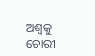ଅଶ୍ୱକୁ ଚୋରୀ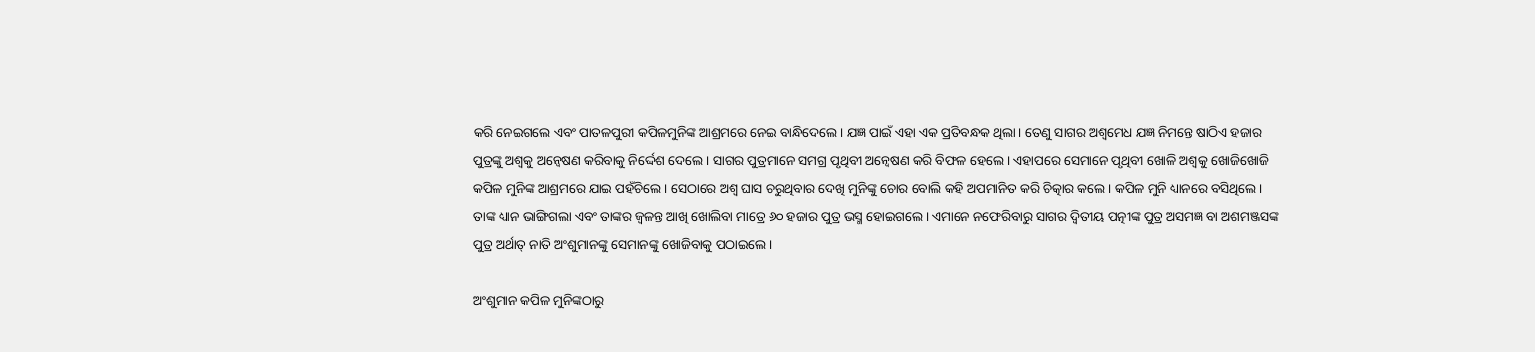କରି ନେଇଗଲେ ଏବଂ ପାତଳପୁରୀ କପିଳମୁନିଙ୍କ ଆଶ୍ରମରେ ନେଇ ବାନ୍ଧିଦେଲେ। ଯଜ୍ଞ ପାଇଁ ଏହା ଏକ ପ୍ରତିବନ୍ଧକ ଥିଲା। ତେଣୁ ସାଗର ଅଶ୍ୱମେଧ ଯଜ୍ଞ ନିମନ୍ତେ ଷାଠିଏ ହଜାର ପୁତ୍ରଙ୍କୁ ଅଶ୍ୱକୁ ଅନ୍ୱେଷଣ କରିବାକୁ ନିର୍ଦ୍ଦେଶ ଦେଲେ। ସାଗର ପୁତ୍ରମାନେ ସମଗ୍ର ପୃଥିବୀ ଅନ୍ୱେଷଣ କରି ବିଫଳ ହେଲେ। ଏହାପରେ ସେମାନେ ପୃଥିବୀ ଖୋଳି ଅଶ୍ୱକୁ ଖୋଜିଖୋଜି କପିଳ ମୁନିଙ୍କ ଆଶ୍ରମରେ ଯାଇ ପହଁଚିଲେ। ସେଠାରେ ଅଶ୍ୱ ଘାସ ଚରୁଥିବାର ଦେଖି ମୁନିଙ୍କୁ ଚୋର ବୋଲି କହି ଅପମାନିତ କରି ଚିତ୍କାର କଲେ। କପିଳ ମୁନି ଧ୍ୟାନରେ ବସିଥିଲେ। ତାଙ୍କ ଧ୍ୟାନ ଭାଙ୍ଗିଗଲା ଏବଂ ତାଙ୍କର ଜ୍ବଳନ୍ତ ଆଖି ଖୋଲିବା ମାତ୍ରେ ୬୦ ହଜାର ପୁତ୍ର ଭସ୍ମ ହୋଇଗଲେ। ଏମାନେ ନଫେରିବାରୁ ସାଗର ଦ୍ୱିତୀୟ ପତ୍ନୀଙ୍କ ପୁତ୍ର ଅସମଜ୍ଞ ବା ଅଶମଞ୍ଜସଙ୍କ ପୁତ୍ର ଅର୍ଥାତ୍‌ ନାତି ଅଂଶୁମାନଙ୍କୁ ସେମାନଙ୍କୁ ଖୋଜିବାକୁ ପଠାଇଲେ।

ଅଂଶୁମାନ କପିଳ ମୁନିଙ୍କଠାରୁ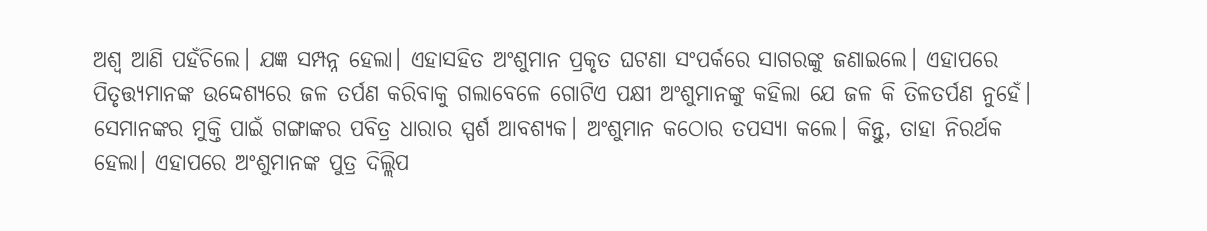ଅଶ୍ୱ ଆଣି ପହଁଚିଲେ। ଯଜ୍ଞ ସମ୍ପନ୍ନ ହେଲା। ଏହାସହିତ ଅଂଶୁମାନ ପ୍ରକୃତ ଘଟଣା ସଂପର୍କରେ ସାଗରଙ୍କୁ ଜଣାଇଲେ। ଏହାପରେ ପିତୃତ୍ତ୍ୟମାନଙ୍କ ଉଦ୍ଦେଶ୍ୟରେ ଜଳ ତର୍ପଣ କରିବାକୁ ଗଲାବେଳେ ଗୋଟିଏ ପକ୍ଷୀ ଅଂଶୁମାନଙ୍କୁ କହିଲା ଯେ ଜଳ କି ତିଳତର୍ପଣ ନୁହେଁ। ସେମାନଙ୍କର ମୁକ୍ତି ପାଇଁ ଗଙ୍ଗାଙ୍କର ପବିତ୍ର ଧାରାର ସ୍ପର୍ଶ ଆବଶ୍ୟକ। ଅଂଶୁମାନ କଠୋର ତପସ୍ୟା କଲେ। କିନ୍ତୁ, ତାହା ନିରର୍ଥକ ହେଲା। ଏହାପରେ ଅଂଶୁମାନଙ୍କ ପୁତ୍ର ଦିଲ୍ଲିପ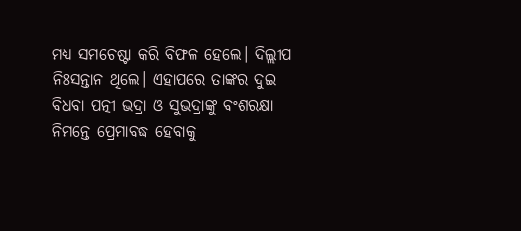ମଧ୍ୟ ସମଚେଷ୍ଟା କରି ବିଫଳ ହେଲେ। ଦିଲ୍ଲୀପ ନିଃସନ୍ତାନ ଥିଲେ। ଏହାପରେ ତାଙ୍କର ଦୁଇ ବିଧବା ପତ୍ନୀ ଭଦ୍ରା ଓ ସୁଭଦ୍ରାଙ୍କୁ ବଂଶରକ୍ଷା ନିମନ୍ତେ ପ୍ରେମାବଦ୍ଧ ହେବାକୁ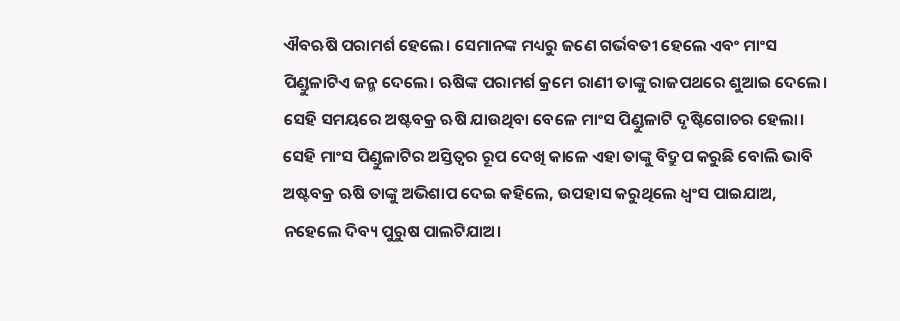ଐବଋଷି ପରାମର୍ଶ ହେଲେ। ସେମାନଙ୍କ ମଧ୍ୟରୁ ଜଣେ ଗର୍ଭବତୀ ହେଲେ ଏବଂ ମାଂସ ପିଣ୍ଡୁଳାଟିଏ ଜନ୍ମ ଦେଲେ। ଋଷିଙ୍କ ପରାମର୍ଶ କ୍ରମେ ରାଣୀ ତାଙ୍କୁ ରାଜପଥରେ ଶୁଆଇ ଦେଲେ। ସେହି ସମୟରେ ଅଷ୍ଟବକ୍ର ଋଷି ଯାଉଥିବା ବେଳେ ମାଂସ ପିଣ୍ଡୁଳାଟି ଦୃଷ୍ଟିଗୋଚର ହେଲା। ସେହି ମାଂସ ପିଣ୍ଡୁଳାଟିର ଅସ୍ତିତ୍ୱର ରୂପ ଦେଖି କାଳେ ଏହା ତାଙ୍କୁ ବିଦ୍ରୁପ କରୁଛି ବୋଲି ଭାବି ଅଷ୍ଟବକ୍ର ଋଷି ତାଙ୍କୁ ଅଭିଶାପ ଦେଇ କହିଲେ, ଉପହାସ କରୁଥିଲେ ଧ୍ୱଂସ ପାଇଯାଅ, ନହେଲେ ଦିବ୍ୟ ପୁରୁଷ ପାଲଟିଯାଅ।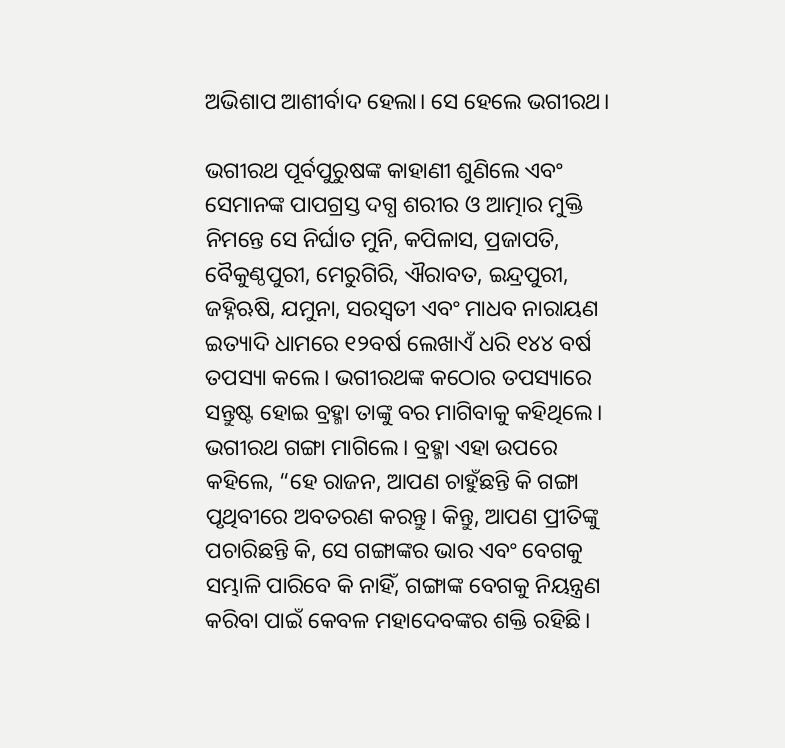ଅଭିଶାପ ଆଶୀର୍ବାଦ ହେଲା। ସେ ହେଲେ ଭଗୀରଥ।

ଭଗୀରଥ ପୂର୍ବପୁରୁଷଙ୍କ କାହାଣୀ ଶୁଣିଲେ ଏବଂ ସେମାନଙ୍କ ପାପଗ୍ରସ୍ତ ଦଗ୍ଧ ଶରୀର ଓ ଆତ୍ମାର ମୁକ୍ତି ନିମନ୍ତେ ସେ ନିର୍ଘାତ ମୁନି, କପିଳାସ, ପ୍ରଜାପତି, ବୈକୁଣ୍ଠପୁରୀ, ମେରୁଗିରି, ଐରାବତ, ଇନ୍ଦ୍ରପୁରୀ, ଜହ୍ନିଋଷି, ଯମୁନା, ସରସ୍ୱତୀ ଏବଂ ମାଧବ ନାରାୟଣ ଇତ୍ୟାଦି ଧାମରେ ୧୨ବର୍ଷ ଲେଖାଏଁ ଧରି ୧୪୪ ବର୍ଷ ତପସ୍ୟା କଲେ। ଭଗୀରଥଙ୍କ କଠୋର ତପସ୍ୟାରେ ସନ୍ତୁଷ୍ଟ ହୋଇ ବ୍ରହ୍ମା ତାଙ୍କୁ ବର ମାଗିବାକୁ କହିଥିଲେ। ଭଗୀରଥ ଗଙ୍ଗା ମାଗିଲେ। ବ୍ରହ୍ମା ଏହା ଉପରେ କହିଲେ, “ହେ ରାଜନ, ଆପଣ ଚାହୁଁଛନ୍ତି କି ଗଙ୍ଗା ପୃଥିବୀରେ ଅବତରଣ କରନ୍ତୁ। କିନ୍ତୁ, ଆପଣ ପ୍ରୀତିଙ୍କୁ ପଚାରିଛନ୍ତି କି, ସେ ଗଙ୍ଗାଙ୍କର ଭାର ଏବଂ ବେଗକୁ ସମ୍ଭାଳି ପାରିବେ କି ନାହିଁ, ଗଙ୍ଗାଙ୍କ ବେଗକୁ ନିୟନ୍ତ୍ରଣ କରିବା ପାଇଁ କେବଳ ମହାଦେବଙ୍କର ଶକ୍ତି ରହିଛି।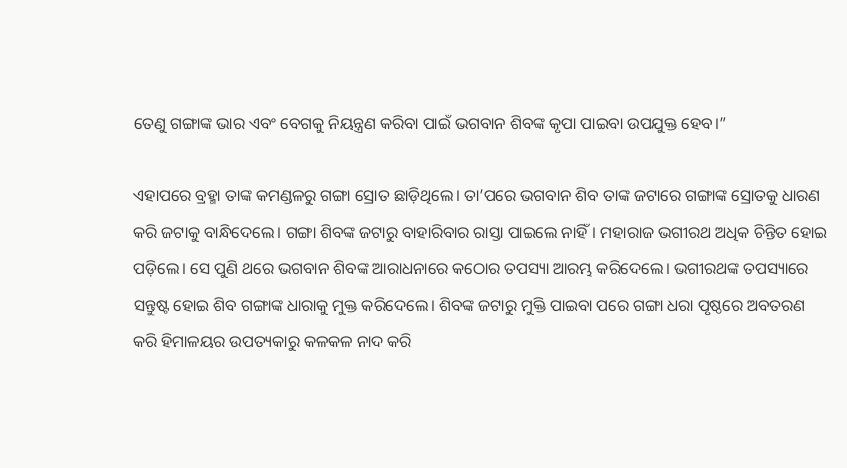ତେଣୁ ଗଙ୍ଗାଙ୍କ ଭାର ଏବଂ ବେଗକୁ ନିୟନ୍ତ୍ରଣ କରିବା ପାଇଁ ଭଗବାନ ଶିବଙ୍କ କୃପା ପାଇବା ଉପଯୁକ୍ତ ହେବ।”

ଏହାପରେ ବ୍ରହ୍ମା ତାଙ୍କ କମଣ୍ଡଳରୁ ଗଙ୍ଗା ସ୍ରୋତ ଛାଡ଼ିଥିଲେ। ତା’ପରେ ଭଗବାନ ଶିବ ତାଙ୍କ ଜଟାରେ ଗଙ୍ଗାଙ୍କ ସ୍ରୋତକୁ ଧାରଣ କରି ଜଟାକୁ ବାନ୍ଧିଦେଲେ। ଗଙ୍ଗା ଶିବଙ୍କ ଜଟାରୁ ବାହାରିବାର ରାସ୍ତା ପାଇଲେ ନାହିଁ। ମହାରାଜ ଭଗୀରଥ ଅଧିକ ଚିନ୍ତିତ ହୋଇ ପଡ଼ିଲେ। ସେ ପୁଣି ଥରେ ଭଗବାନ ଶିବଙ୍କ ଆରାଧନାରେ କଠୋର ତପସ୍ୟା ଆରମ୍ଭ କରିଦେଲେ। ଭଗୀରଥଙ୍କ ତପସ୍ୟାରେ ସନ୍ତୁଷ୍ଟ ହୋଇ ଶିବ ଗଙ୍ଗାଙ୍କ ଧାରାକୁ ମୁକ୍ତ କରିଦେଲେ। ଶିବଙ୍କ ଜଟାରୁ ମୁକ୍ତି ପାଇବା ପରେ ଗଙ୍ଗା ଧରା ପୃଷ୍ଠରେ ଅବତରଣ କରି ହିମାଳୟର ଉପତ୍ୟକାରୁ କଳକଳ ନାଦ କରି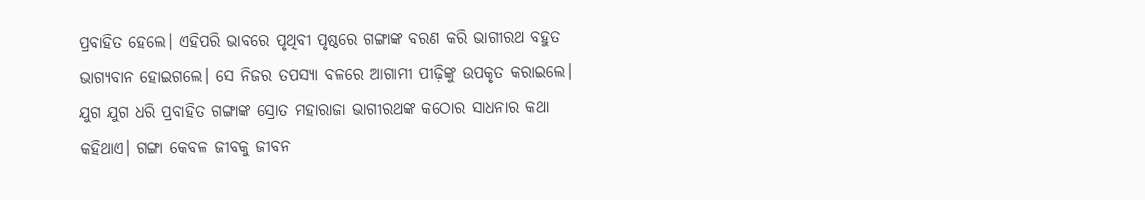ପ୍ରବାହିତ ହେଲେ। ଏହିପରି ଭାବରେ ପୃଥିବୀ ପୃଷ୍ଠରେ ଗଙ୍ଗାଙ୍କ ବରଣ କରି ଭାଗୀରଥ ବହୁତ ଭାଗ୍ୟବାନ ହୋଇଗଲେ। ସେ ନିଜର ତପସ୍ୟା ବଳରେ ଆଗାମୀ ପୀଢ଼ିଙ୍କୁ ଉପକୃତ କରାଇଲେ। ଯୁଗ ଯୁଗ ଧରି ପ୍ରବାହିତ ଗଙ୍ଗାଙ୍କ ସ୍ରୋତ ମହାରାଜା ଭାଗୀରଥଙ୍କ କଠୋର ସାଧନାର କଥା କହିଥାଏ। ଗଙ୍ଗା କେବଳ ଜୀବକୁ ଜୀବନ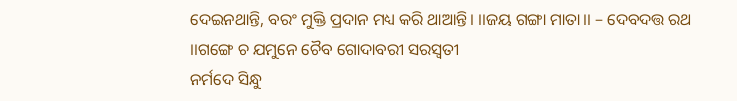ଦେଇନଥାନ୍ତି, ବରଂ ମୁକ୍ତି ପ୍ରଦାନ ମଧ୍ୟ କରି ଥାଆନ୍ତି। ।।ଜୟ ଗଙ୍ଗା ମାତା।। – ଦେବଦତ୍ତ ରଥ
।।ଗଙ୍ଗେ ଚ ଯମୁନେ ଚୈବ ଗୋଦାବରୀ ସରସ୍ୱତୀ
ନର୍ମଦେ ସିନ୍ଧୁ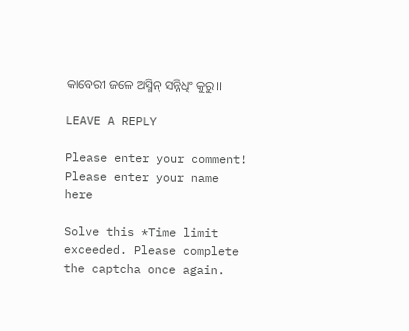କାବେରୀ ଜଳେ ଅସ୍ମିନ୍‌ ସନ୍ନିଧିଂ କୁରୁ।।

LEAVE A REPLY

Please enter your comment!
Please enter your name here

Solve this *Time limit exceeded. Please complete the captcha once again.